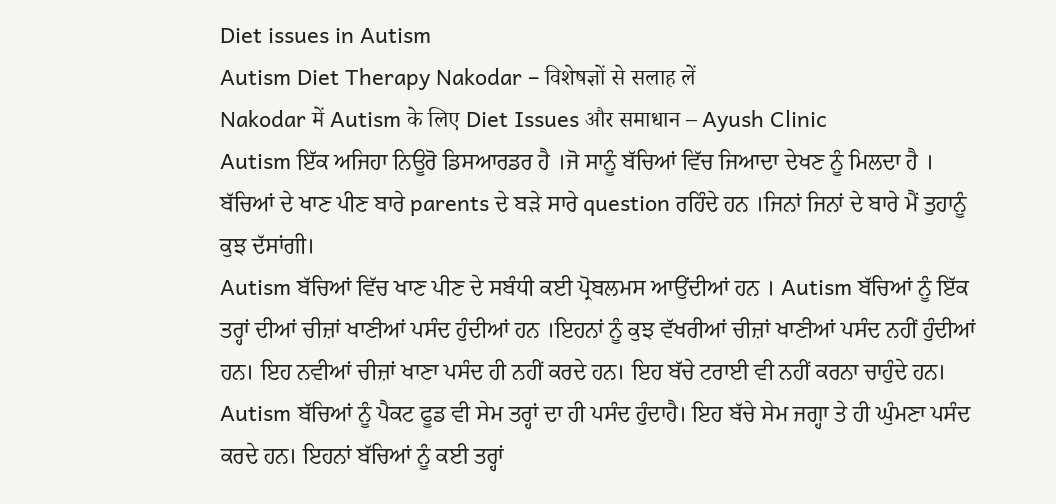Diet issues in Autism
Autism Diet Therapy Nakodar – विशेषज्ञों से सलाह लें
Nakodar में Autism के लिए Diet Issues और समाधान – Ayush Clinic
Autism ਇੱਕ ਅਜਿਹਾ ਨਿਊਰੋ ਡਿਸਆਰਡਰ ਹੈ ।ਜੋ ਸਾਨੂੰ ਬੱਚਿਆਂ ਵਿੱਚ ਜਿਆਦਾ ਦੇਖਣ ਨੂੰ ਮਿਲਦਾ ਹੈ ।
ਬੱਚਿਆਂ ਦੇ ਖਾਣ ਪੀਣ ਬਾਰੇ parents ਦੇ ਬੜੇ ਸਾਰੇ question ਰਹਿੰਦੇ ਹਨ ।ਜਿਨਾਂ ਜਿਨਾਂ ਦੇ ਬਾਰੇ ਮੈਂ ਤੁਹਾਨੂੰ ਕੁਝ ਦੱਸਾਂਗੀ।
Autism ਬੱਚਿਆਂ ਵਿੱਚ ਖਾਣ ਪੀਣ ਦੇ ਸਬੰਧੀ ਕਈ ਪ੍ਰੋਬਲਮਸ ਆਉਂਦੀਆਂ ਹਨ । Autism ਬੱਚਿਆਂ ਨੂੰ ਇੱਕ ਤਰ੍ਹਾਂ ਦੀਆਂ ਚੀਜ਼ਾਂ ਖਾਣੀਆਂ ਪਸੰਦ ਹੁੰਦੀਆਂ ਹਨ ।ਇਹਨਾਂ ਨੂੰ ਕੁਝ ਵੱਖਰੀਆਂ ਚੀਜ਼ਾਂ ਖਾਣੀਆਂ ਪਸੰਦ ਨਹੀਂ ਹੁੰਦੀਆਂ ਹਨ। ਇਹ ਨਵੀਆਂ ਚੀਜ਼ਾਂ ਖਾਣਾ ਪਸੰਦ ਹੀ ਨਹੀਂ ਕਰਦੇ ਹਨ। ਇਹ ਬੱਚੇ ਟਰਾਈ ਵੀ ਨਹੀਂ ਕਰਨਾ ਚਾਹੁੰਦੇ ਹਨ। Autism ਬੱਚਿਆਂ ਨੂੰ ਪੈਕਟ ਫੂਡ ਵੀ ਸੇਮ ਤਰ੍ਹਾਂ ਦਾ ਹੀ ਪਸੰਦ ਹੁੰਦਾਹੈ। ਇਹ ਬੱਚੇ ਸੇਮ ਜਗ੍ਹਾ ਤੇ ਹੀ ਘੁੰਮਣਾ ਪਸੰਦ ਕਰਦੇ ਹਨ। ਇਹਨਾਂ ਬੱਚਿਆਂ ਨੂੰ ਕਈ ਤਰ੍ਹਾਂ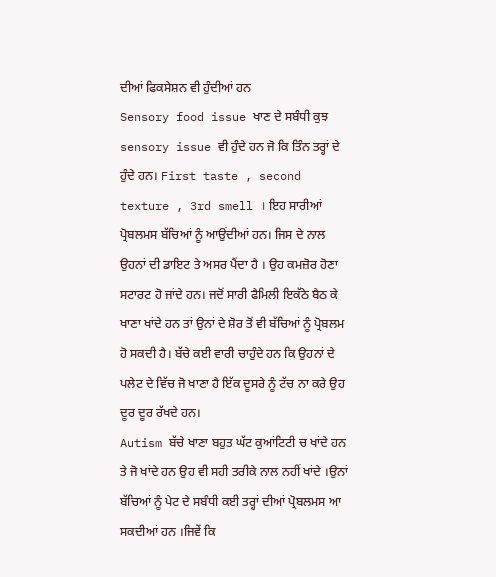ਦੀਆਂ ਫਿਕਸੇਸ਼ਨ ਵੀ ਹੁੰਦੀਆਂ ਹਨ
Sensory food issue ਖਾਣ ਦੇ ਸਬੰਧੀ ਕੁਝ sensory issue ਵੀ ਹੁੰਦੇ ਹਨ ਜੋ ਕਿ ਤਿੰਨ ਤਰ੍ਹਾਂ ਦੇ ਹੁੰਦੇ ਹਨ। First taste , second texture , 3rd smell । ਇਹ ਸਾਰੀਆਂ ਪ੍ਰੋਬਲਮਸ ਬੱਚਿਆਂ ਨੂੰ ਆਉਂਦੀਆਂ ਹਨ। ਜਿਸ ਦੇ ਨਾਲ ਉਹਨਾਂ ਦੀ ਡਾਇਟ ਤੇ ਅਸਰ ਪੈਂਦਾ ਹੈ । ਉਹ ਕਮਜ਼ੋਰ ਹੋਣਾ ਸਟਾਰਟ ਹੋ ਜਾਂਦੇ ਹਨ। ਜਦੋਂ ਸਾਰੀ ਫੈਮਿਲੀ ਇਕੱਠੇ ਬੈਠ ਕੇ ਖਾਣਾ ਖਾਂਦੇ ਹਨ ਤਾਂ ਉਨਾਂ ਦੇ ਸ਼ੋਰ ਤੋਂ ਵੀ ਬੱਚਿਆਂ ਨੂੰ ਪ੍ਰੋਬਲਮ ਹੋ ਸਕਦੀ ਹੈ। ਬੱਚੇ ਕਈ ਵਾਰੀ ਚਾਹੁੰਦੇ ਹਨ ਕਿ ਉਹਨਾਂ ਦੇ ਪਲੇਟ ਦੇ ਵਿੱਚ ਜੋ ਖਾਣਾ ਹੈ ਇੱਕ ਦੂਸਰੇ ਨੂੰ ਟੱਚ ਨਾ ਕਰੇ ਉਹ ਦੂਰ ਦੂਰ ਰੱਖਦੇ ਹਨ।
Autism ਬੱਚੇ ਖਾਣਾ ਬਹੁਤ ਘੱਟ ਕੁਆਂਟਿਟੀ ਚ ਖਾਂਦੇ ਹਨ ਤੇ ਜੋ ਖਾਂਦੇ ਹਨ ਉਹ ਵੀ ਸਹੀ ਤਰੀਕੇ ਨਾਲ ਨਹੀਂ ਖਾਂਦੇ ।ਉਨਾਂ ਬੱਚਿਆਂ ਨੂੰ ਪੇਟ ਦੇ ਸਬੰਧੀ ਕਈ ਤਰ੍ਹਾਂ ਦੀਆਂ ਪ੍ਰੋਬਲਮਸ ਆ ਸਕਦੀਆਂ ਹਨ ।ਜਿਵੇਂ ਕਿ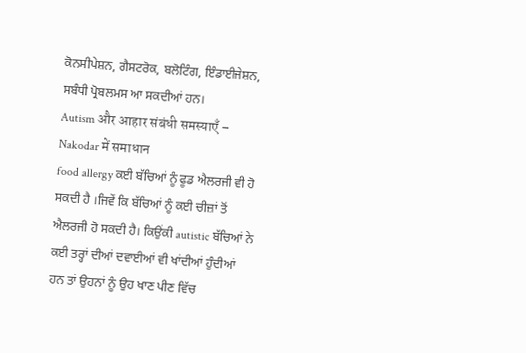ਕੋਨਸੀਪੇਸ਼ਨ, ਗੈਸਟਰੋਕ, ਬਲੋਟਿੰਗ, ਇੰਡਾਈਜੇਸ਼ਨ,
ਸਬੰਧੀ ਪ੍ਰੋਬਲਮਸ ਆ ਸਕਦੀਆਂ ਹਨ।
Autism और आहार संबंधी समस्याएँ – Nakodar में समाधान
food allergy ਕਈ ਬੱਚਿਆਂ ਨੂੰ ਫੂਡ ਐਲਰਜੀ ਵੀ ਹੋ ਸਕਦੀ ਹੈ ।ਜਿਵੇਂ ਕਿ ਬੱਚਿਆਂ ਨੂੰ ਕਈ ਚੀਜ਼ਾਂ ਤੋਂ ਐਲਰਜੀ ਹੋ ਸਕਦੀ ਹੈ। ਕਿਉਂਕੀ autistic ਬੱਚਿਆਂ ਨੇ ਕਈ ਤਰ੍ਹਾਂ ਦੀਆਂ ਦਵਾਈਆਂ ਵੀ ਖਾਂਦੀਆਂ ਹੁੰਦੀਆਂ ਹਨ ਤਾਂ ਉਹਨਾਂ ਨੂੰ ਉਹ ਖਾਣ ਪੀਣ ਵਿੱਚ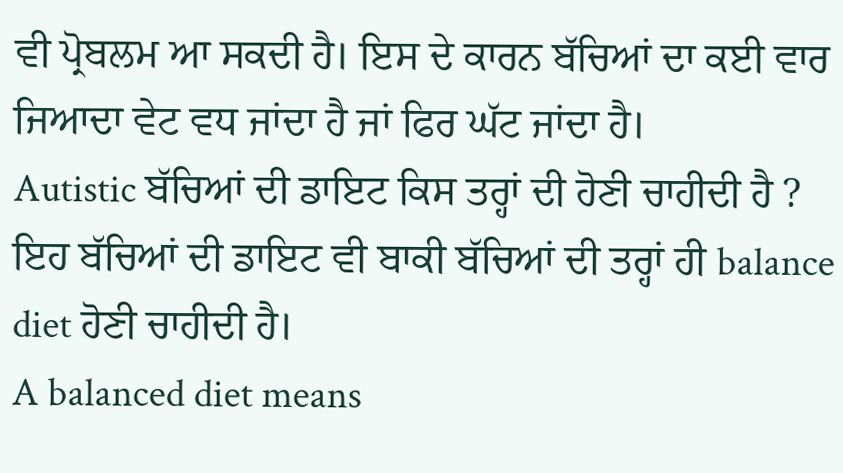ਵੀ ਪ੍ਰੋਬਲਮ ਆ ਸਕਦੀ ਹੈ। ਇਸ ਦੇ ਕਾਰਨ ਬੱਚਿਆਂ ਦਾ ਕਈ ਵਾਰ ਜਿਆਦਾ ਵੇਟ ਵਧ ਜਾਂਦਾ ਹੈ ਜਾਂ ਫਿਰ ਘੱਟ ਜਾਂਦਾ ਹੈ।
Autistic ਬੱਚਿਆਂ ਦੀ ਡਾਇਟ ਕਿਸ ਤਰ੍ਹਾਂ ਦੀ ਹੋਣੀ ਚਾਹੀਦੀ ਹੈ ?
ਇਹ ਬੱਚਿਆਂ ਦੀ ਡਾਇਟ ਵੀ ਬਾਕੀ ਬੱਚਿਆਂ ਦੀ ਤਰ੍ਹਾਂ ਹੀ balance diet ਹੋਣੀ ਚਾਹੀਦੀ ਹੈ।
A balanced diet means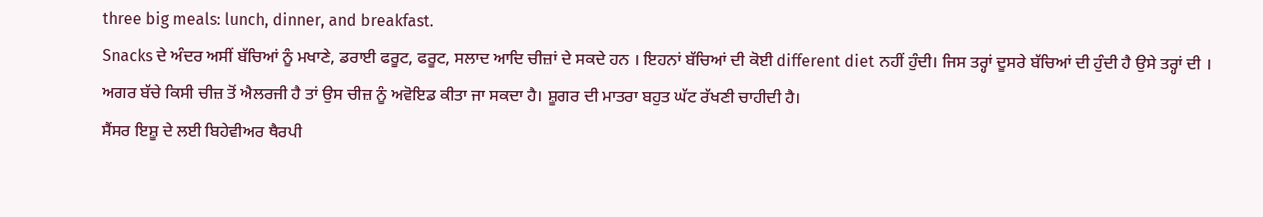three big meals: lunch, dinner, and breakfast.
Snacks ਦੇ ਅੰਦਰ ਅਸੀਂ ਬੱਚਿਆਂ ਨੂੰ ਮਖਾਣੇ, ਡਰਾਈ ਫਰੂਟ, ਫਰੂਟ, ਸਲਾਦ ਆਦਿ ਚੀਜ਼ਾਂ ਦੇ ਸਕਦੇ ਹਨ । ਇਹਨਾਂ ਬੱਚਿਆਂ ਦੀ ਕੋਈ different diet ਨਹੀਂ ਹੁੰਦੀ। ਜਿਸ ਤਰ੍ਹਾਂ ਦੂਸਰੇ ਬੱਚਿਆਂ ਦੀ ਹੁੰਦੀ ਹੈ ਉਸੇ ਤਰ੍ਹਾਂ ਦੀ । ਅਗਰ ਬੱਚੇ ਕਿਸੀ ਚੀਜ਼ ਤੋਂ ਐਲਰਜੀ ਹੈ ਤਾਂ ਉਸ ਚੀਜ਼ ਨੂੰ ਅਵੋਇਡ ਕੀਤਾ ਜਾ ਸਕਦਾ ਹੈ। ਸ਼ੂਗਰ ਦੀ ਮਾਤਰਾ ਬਹੁਤ ਘੱਟ ਰੱਖਣੀ ਚਾਹੀਦੀ ਹੈ।
ਸੈਂਸਰ ਇਸ਼ੂ ਦੇ ਲਈ ਬਿਹੇਵੀਅਰ ਥੈਰਪੀ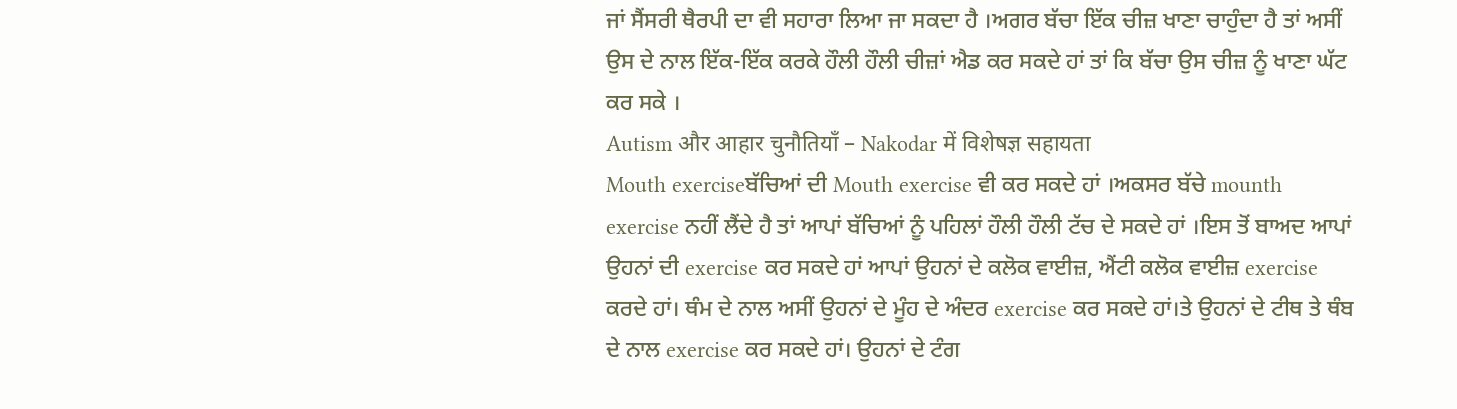ਜਾਂ ਸੈਂਸਰੀ ਥੈਰਪੀ ਦਾ ਵੀ ਸਹਾਰਾ ਲਿਆ ਜਾ ਸਕਦਾ ਹੈ ।ਅਗਰ ਬੱਚਾ ਇੱਕ ਚੀਜ਼ ਖਾਣਾ ਚਾਹੁੰਦਾ ਹੈ ਤਾਂ ਅਸੀਂ ਉਸ ਦੇ ਨਾਲ ਇੱਕ-ਇੱਕ ਕਰਕੇ ਹੌਲੀ ਹੌਲੀ ਚੀਜ਼ਾਂ ਐਡ ਕਰ ਸਕਦੇ ਹਾਂ ਤਾਂ ਕਿ ਬੱਚਾ ਉਸ ਚੀਜ਼ ਨੂੰ ਖਾਣਾ ਘੱਟ ਕਰ ਸਕੇ ।
Autism और आहार चुनौतियाँ – Nakodar में विशेषज्ञ सहायता
Mouth exerciseਬੱਚਿਆਂ ਦੀ Mouth exercise ਵੀ ਕਰ ਸਕਦੇ ਹਾਂ ।ਅਕਸਰ ਬੱਚੇ mounth exercise ਨਹੀਂ ਲੈਂਦੇ ਹੈ ਤਾਂ ਆਪਾਂ ਬੱਚਿਆਂ ਨੂੰ ਪਹਿਲਾਂ ਹੌਲੀ ਹੌਲੀ ਟੱਚ ਦੇ ਸਕਦੇ ਹਾਂ ।ਇਸ ਤੋਂ ਬਾਅਦ ਆਪਾਂ ਉਹਨਾਂ ਦੀ exercise ਕਰ ਸਕਦੇ ਹਾਂ ਆਪਾਂ ਉਹਨਾਂ ਦੇ ਕਲੋਕ ਵਾਈਜ਼, ਐਂਟੀ ਕਲੋਕ ਵਾਈਜ਼ exercise ਕਰਦੇ ਹਾਂ। ਥੰਮ ਦੇ ਨਾਲ ਅਸੀਂ ਉਹਨਾਂ ਦੇ ਮੂੰਹ ਦੇ ਅੰਦਰ exercise ਕਰ ਸਕਦੇ ਹਾਂ।ਤੇ ਉਹਨਾਂ ਦੇ ਟੀਥ ਤੇ ਥੰਬ ਦੇ ਨਾਲ exercise ਕਰ ਸਕਦੇ ਹਾਂ। ਉਹਨਾਂ ਦੇ ਟੰਗ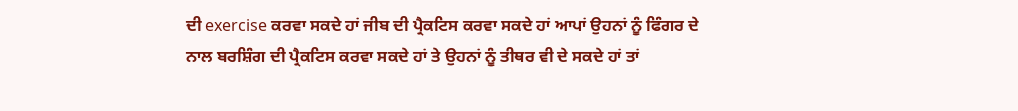ਦੀ exercise ਕਰਵਾ ਸਕਦੇ ਹਾਂ ਜੀਬ ਦੀ ਪ੍ਰੈਕਟਿਸ ਕਰਵਾ ਸਕਦੇ ਹਾਂ ਆਪਾਂ ਉਹਨਾਂ ਨੂੰ ਫਿੰਗਰ ਦੇ ਨਾਲ ਬਰਸ਼ਿੰਗ ਦੀ ਪ੍ਰੈਕਟਿਸ ਕਰਵਾ ਸਕਦੇ ਹਾਂ ਤੇ ਉਹਨਾਂ ਨੂੰ ਤੀਥਰ ਵੀ ਦੇ ਸਕਦੇ ਹਾਂ ਤਾਂ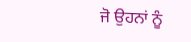ਜੋ ਉਹਨਾਂ ਨੂੰ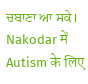ਚਬਾਣਾ ਆ ਸਕੇ।
Nakodar में Autism के लिए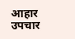आहार उपचार